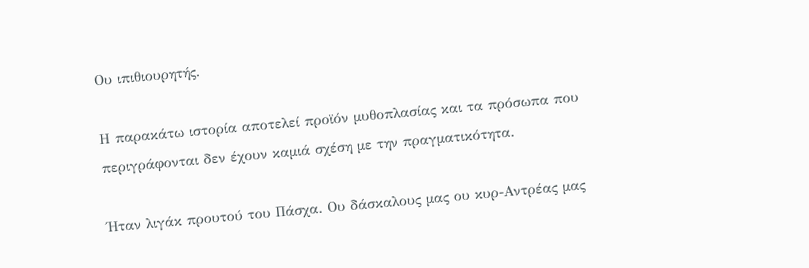Ου ιπιθιουρητής.

Η παρακάτω ιστορία αποτελεί προϊόν μυθοπλασίας και τα πρόσωπα που περιγράφονται δεν έχουν καμιά σχέση με την πραγματικότητα.

Ήταν λιγάκ προυτού του Πάσχα. Ου δάσκαλους μας ου κυρ-Αντρέας μας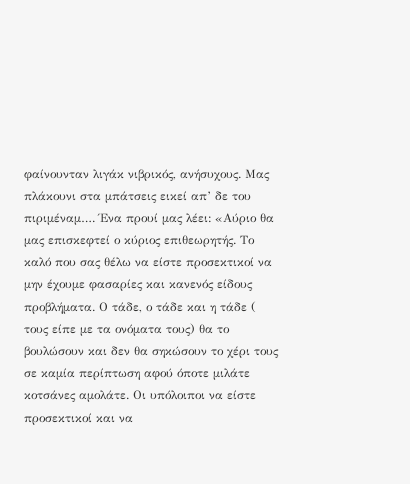φαίνουνταν λιγάκ νιβρικός, ανήσυχους. Μας πλάκουνι στα μπάτσεις εικεί απ’ δε του πιριμέναμ…. Ένα προυί μας λέει: «Αύριο θα μας επισκεφτεί ο κύριος επιθεωρητής. Το καλό που σας θέλω να είστε προσεκτικοί να μην έχουμε φασαρίες και κανενός είδους προβλήματα. Ο τάδε, ο τάδε και η τάδε ( τους είπε με τα ονόματα τους) θα το βουλώσουν και δεν θα σηκώσουν το χέρι τους σε καμία περίπτωση αφού όποτε μιλάτε κοτσάνες αμολάτε. Οι υπόλοιποι να είστε προσεκτικοί και να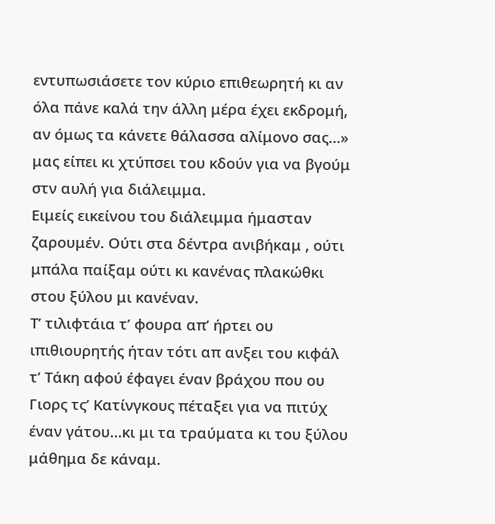εντυπωσιάσετε τον κύριο επιθεωρητή κι αν όλα πάνε καλά την άλλη μέρα έχει εκδρομή, αν όμως τα κάνετε θάλασσα αλίμονο σας…» μας είπει κι χτύπσει του κδούν για να βγούμ στν αυλή για διάλειμμα.
Ειμείς εικείνου του διάλειμμα ήμασταν ζαρουμέν. Ούτι στα δέντρα ανιβήκαμ , ούτι μπάλα παίξαμ ούτι κι κανένας πλακώθκι στου ξύλου μι κανέναν.
Τ’ τιλιφτάια τ’ φουρα απ’ ήρτει ου ιπιθιουρητής ήταν τότι απ ανξει του κιφάλ τ’ Τάκη αφού έφαγει έναν βράχου που ου Γιορς τς’ Κατίνγκους πέταξει για να πιτύχ έναν γάτου…κι μι τα τραύματα κι του ξύλου μάθημα δε κάναμ.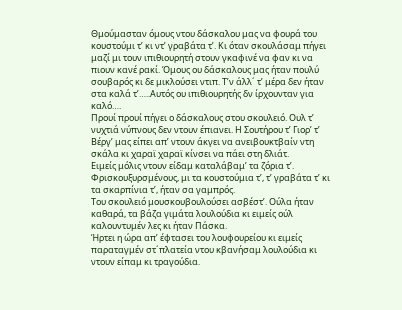Θμούμασταν όμους ντου δάσκαλου μας να φουρά του κουστούμι τ’ κι ντ’ γραβάτα τ’. Κι όταν σκουλάσαμ πήγει μαζί μι τουν ιπιθιουρητή στουν γκαφινέ να φαν κι να πιουν κανέ ρακί. Όμους ου δάσκαλους μας ήταν πουλύ σουβαρός κι δε μικλούσει ντιπ. Τ’ν άλλ´ τ’ μέρα δεν ήταν στα καλά τ’…..Αυτός ου ιπιθιουρητής δν ίρχουνταν για καλό….
Προυί προυί πήγει ο δάσκαλους στου σκουλειό. Ουλ τ’ νυχτιά νύπνους δεν ντουν έπιανει. Η Σουτήρου τ’ Γιορ’ τ’ Βέργ’ μας είπει απ’ ντουν άκγει να ανειβουκτβαίν ντη σκάλα κι χαραϊ χαραϊ κίνσει να πάει στη δλιάτ.
Ειμείς μόλις ντουν είδαμ καταλάβαμ’ τα ζόρια τ’. Φρισκουξυρσμένους, μι τα κουστούμια τ’, τ’ γραβάτα τ’ κι τα σκαρπίνια τ’, ήταν σα γαμπρός.
Του σκουλειό μουσκουβουλούσει ασβέστ’. Ούλα ήταν καθαρά, τα βάζα γιμάτα λουλούδια κι ειμείς ούλ καλουντυμέν λες κι ήταν Πάσκα.
Ήρτει η ώρα απ’ έφτασει του λουφουρείου κι ειμείς παραταγμέν στ´πλατεία ντου κβανήσαμ λουλούδια κι ντουν είπαμ κι τραγούδια.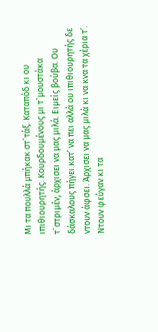Μι τα πουλλά μπήκακ στ´τάξ. Καταπόδ κι ου ιπιθιουρητής. Κουρδουμένους μι τ´μουστάκα τ´στριμέν, άρχισει να μας μιλά. Ειμείς βούβα. Ου δάσκαλους πήγει κατ’ να πει αλλά ου ιπιθιουρητής δε ντουν άφσει. Άρχισει να μας μιλά κι να κνα τα χέρια τ’. Ντουν φεύγαν κι τα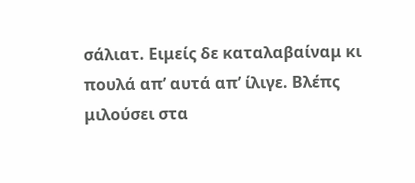σάλιατ. Ειμείς δε καταλαβαίναμ κι πουλά απ’ αυτά απ’ ίλιγε. Βλέπς μιλούσει στα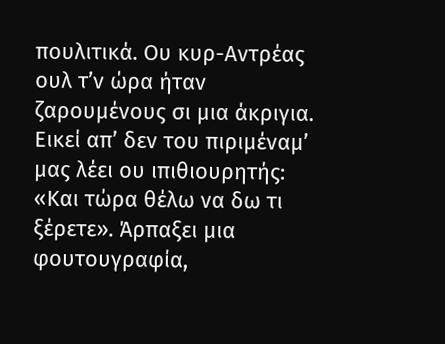πουλιτικά. Ου κυρ-Αντρέας ουλ τ’ν ώρα ήταν ζαρουμένους σι μια άκριγια.
Εικεί απ’ δεν του πιριμέναμ’ μας λέει ου ιπιθιουρητής: «Και τώρα θέλω να δω τι ξέρετε». Άρπαξει μια φουτουγραφία,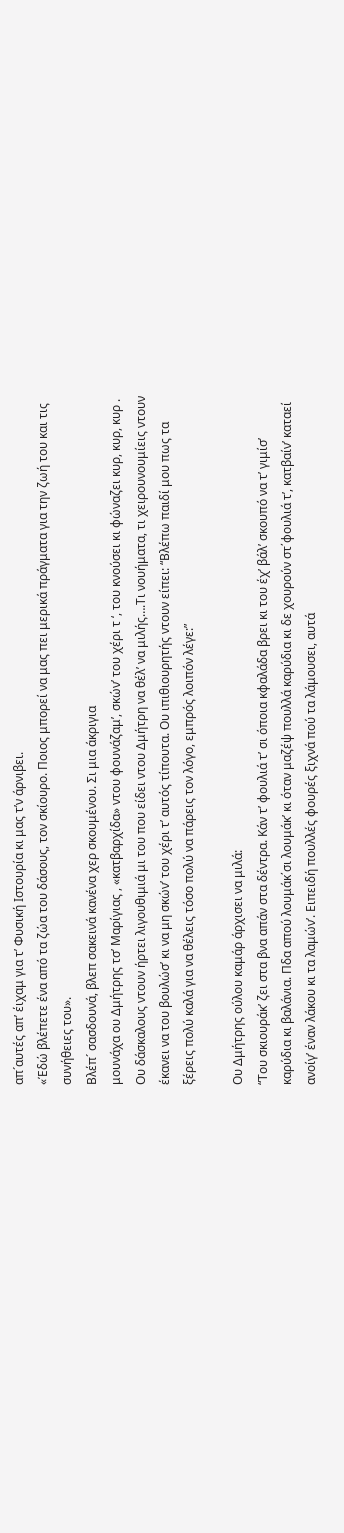απ´αυτές απ’ έιχαμ για τ’ Φυσική Ιστουρία κι μας τ’ν άρνιβει.
«Έδώ βλέπετε ένα από τα ζώα του δάσους, τον σκίουρο. Ποιος μπορεί να μας πει μερικά πράγματα για την ζωή του και τις συνήθειες του».
Βλέπ´ σασδουνά, βλεπ σακεινά κανένα χερ σκουμένου. Σι μια άκριγια
μουνάχα ου Δμήτρης τσ’ Μαρίγιας , «κατβαρχίδα» ντου φουνάζαμ’, σκών’ του χέρι τ ‘, του κνούσει κι φώναζει κυρ, κυρ, κυρ . Ου δάσκαλους ντουν ήρτει λιγουθιμιά μι του που είδει ντου Δμήτρη να θέλ’ να μιλής….Τι νουήματα, τι χειρουνουμίεις ντουν έκανει να του βουλώσ’ κι να μη σκών’ του χέρι τ’ αυτός τίπουτα. Ου ιπιθιουρητής ντουν είπει: “Βλέπω παιδί μου πως τα ξέρεις πολύ καλά για να θέλεις τόσο πολύ να πάρεις τον λόγο, εμπρός λοιπόν λέγε:”

Ου Δμήτρης ούλου καμάρ άρχισει να μιλά:
“Του σκιουράκ’ ζει στα βνα απάν στα δέντρα. Κάν τ’ φουλιά τ’ σι όποια κφαλάδα βρει κι του έχ’ βάλ’ σκουπό να τ’ γιμίσ’ καρύδια κι βαλάνια. Πδα απού λουμάκ΄σι λουμάκ’ κι όταν μαζέψ πουλλά καρύδια κι δε χουρούν στ΄φουλιά τ’, κατβαίν’ καταεί ανοίγ’ έναν λάκου κι τα λαμών’. Ειπειδή πουλλές φουρές ξιχνά πού τα λάμουσει, αυτά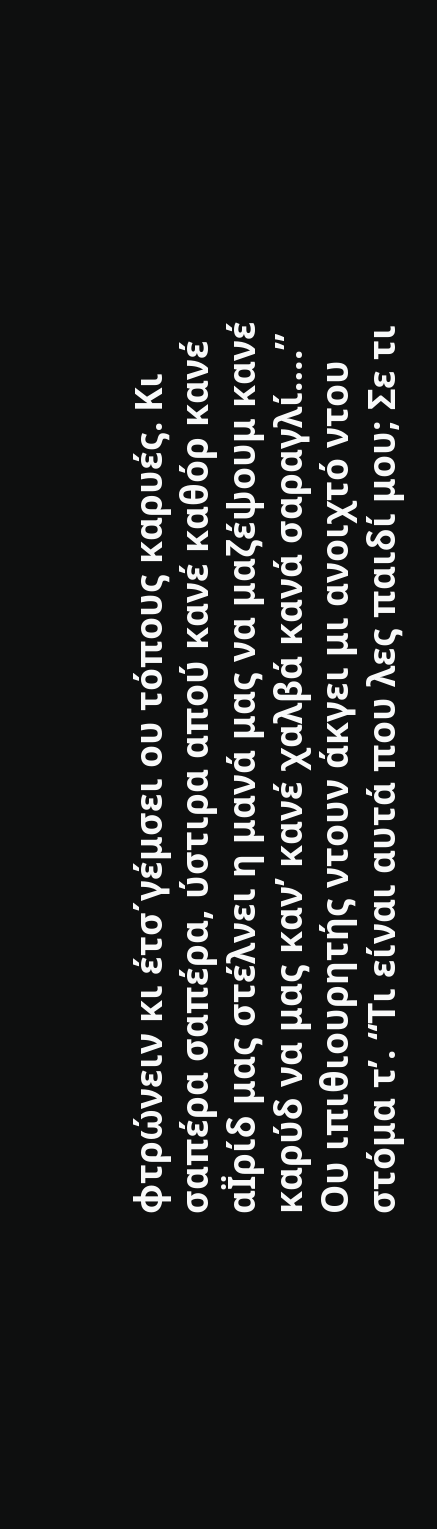φτρώνειν κι έτσ΄γέμσει ου τόπους καρυές. Κι σαπέρα σαπέρα, ύστιρα απού κανέ καθόρ κανέ αΪρίδ μας στέλνει η μανά μας να μαζέψουμ κανέ καρύδ να μας καν’ κανέ χαλβά κανά σαραγλί….”
Ου ιπιθιουρητής ντουν άκγει μι ανοιχτό ντου στόμα τ’. “Τι είναι αυτά που λες παιδί μου; Σε τι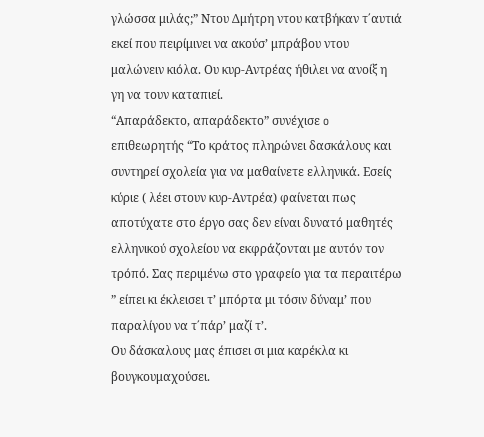γλώσσα μιλάς;” Ντου Δμήτρη ντου κατβήκαν τ΄αυτιά εκεί που πειρίμινει να ακούσ’ μπράβου ντου μαλώνειν κιόλα. Ου κυρ-Αντρέας ήθιλει να ανοίξ η γη να τουν καταπιεί.
“Απαράδεκτο, απαράδεκτο” συνέχισε o επιθεωρητής “Το κράτος πληρώνει δασκάλους και συντηρεί σχολεία για να μαθαίνετε ελληνικά. Eσείς κύριε ( λέει στουν κυρ-Αντρέα) φαίνεται πως αποτύχατε στο έργο σας δεν είναι δυνατό μαθητές ελληνικού σχολείου να εκφράζονται με αυτόν τον τρόπό. Σας περιμένω στο γραφείο για τα περαιτέρω ” είπει κι έκλεισει τ’ μπόρτα μι τόσιν δύναμ’ που παραλίγου να τ΄πάρ’ μαζί τ’.
Ου δάσκαλους μας έπισει σι μια καρέκλα κι βουγκουμαχούσει.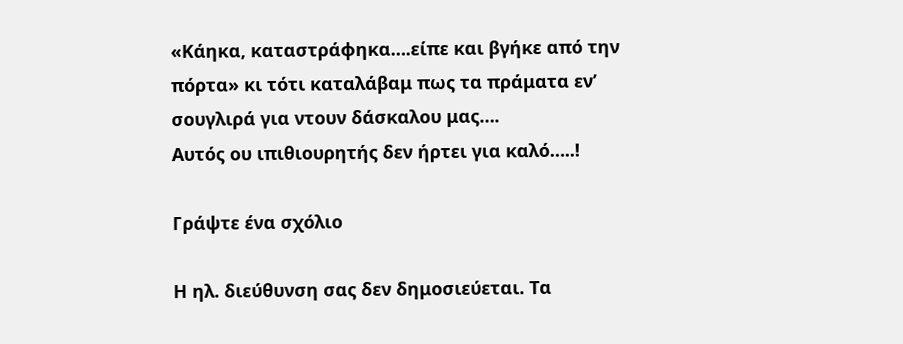«Κάηκα, καταστράφηκα….είπε και βγήκε από την πόρτα» κι τότι καταλάβαμ πως τα πράματα εν’ σουγλιρά για ντουν δάσκαλου μας….
Αυτός ου ιπιθιουρητής δεν ήρτει για καλό…..!

Γράψτε ένα σχόλιο

Η ηλ. διεύθυνση σας δεν δημοσιεύεται. Τα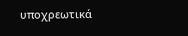υποχρεωτικά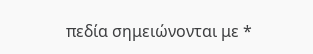πεδία σημειώνονται με *